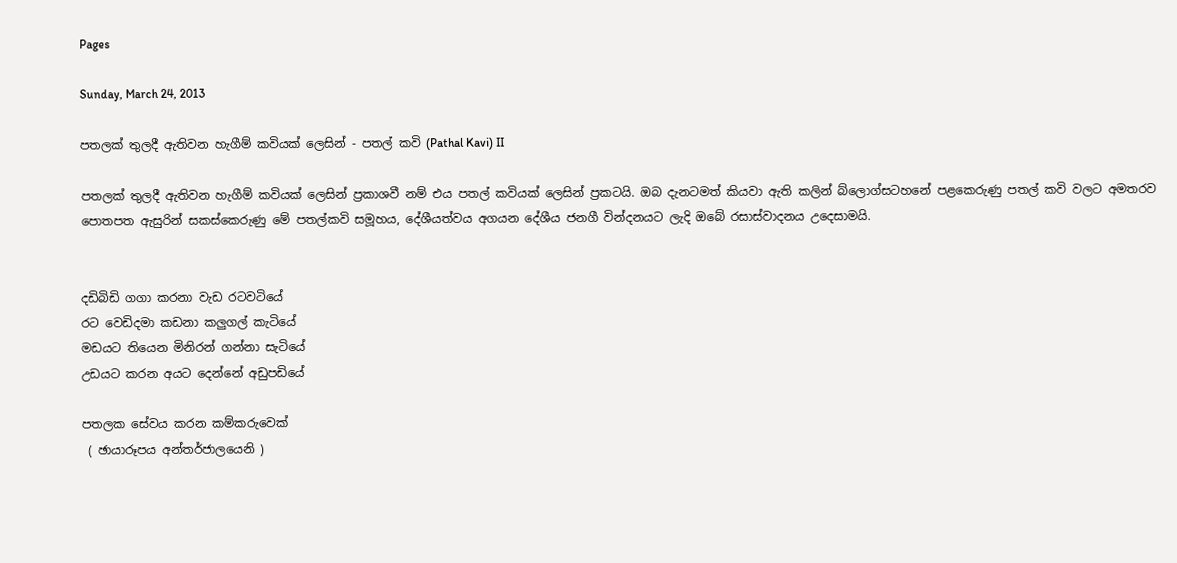Pages

Sunday, March 24, 2013

පතලක් තුලදී ඇතිවන හැගීම් කවියක් ලෙසින් - පතල් කවි (Pathal Kavi) II

පතලක් තුලදී ඇතිවන හැගීම් කවියක් ලෙසින් ප්‍රකාශවී නම් එය පතල් කවියක් ලෙසින් ප්‍රකටයි. ඔබ දැනටමත් කියවා ඇති කලින් බ්ලොග්සටහනේ පළකෙරුණු පතල් කවි වලට අමතරව පොතපත ඇසුරින් සකස්කෙරුණු මේ පතල්කවි සමූහය, දේශීයත්වය අගයන දේශීය ජනගී වින්දනයට ලැදි ඔබේ රසාස්වාදනය උදෙසාමයි.


දඩිබිඩි ගගා කරනා වැඩ රටවටියේ
රට වෙඩිදමා කඩනා කලුගල් කැටියේ
මඩයට තියෙන මිනිරන් ගන්නා සැටියේ
උඩයට කරන අයට දෙන්නේ අඩුපඩියේ

පතලක සේවය කරන කම්කරුවෙක්
 ( ඡායාරූපය අන්තර්ජාලයෙනි )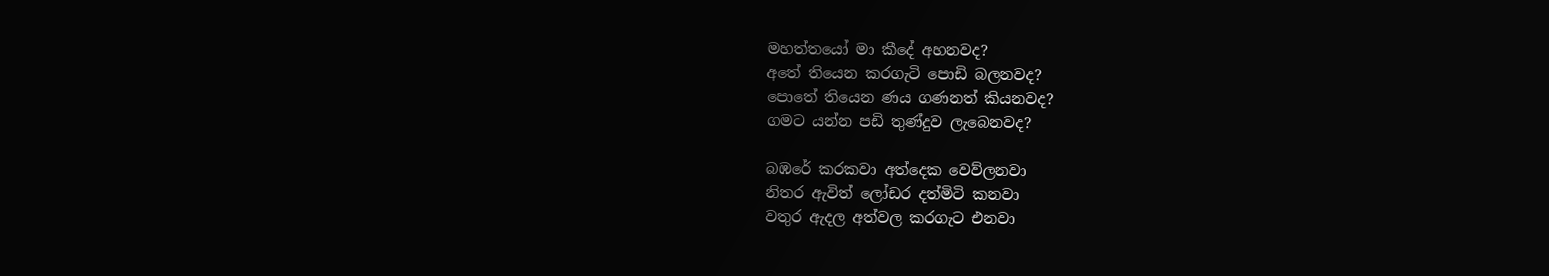මහත්තයෝ මා කීදේ අහනවද?
අතේ තියෙන කරගැටි පොඩි බලනවද?
පොතේ තියෙන ණය ගණනත් කියනවද?
ගමට යන්න පඩි තුණ්දුව ලැබෙනවද?

බඹරේ කරකවා අත්දෙක වෙව්ලනවා
නිතර ඇවිත් ලෝඩර දත්මිටි කනවා
වතුර ඇදල අත්වල කරගැට එනවා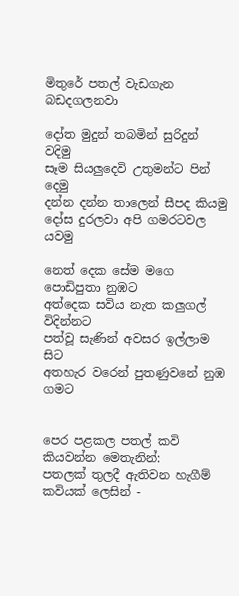මිතුරේ පතල් වැඩගැන බඩදගලනවා

දෝත මුදුන් තබමින් සුරිදුන් වදිමු
සෑම සියලුදෙවි උතුමන්ට පින් දෙමු
දන්න දන්න තාලෙන් සීපද කියමු
දෝස දුරලවා අපි ගමරටවල යවමු

නෙත් දෙක සේම මගෙ පොඩිපුතා නුඹට
අත්දෙක සවිය නැත කලුගල් විදින්නට
පත්වූ සැණින් අවසර ඉල්ලාම සිට
අතහැර වරෙන් පුතණුවනේ නුඹ ගමට


පෙර පළකල පතල් කවි කියවන්න මෙතැනින්:
පතලක් තුලදී ඇතිවන හැගීම් කවියක් ලෙසින් -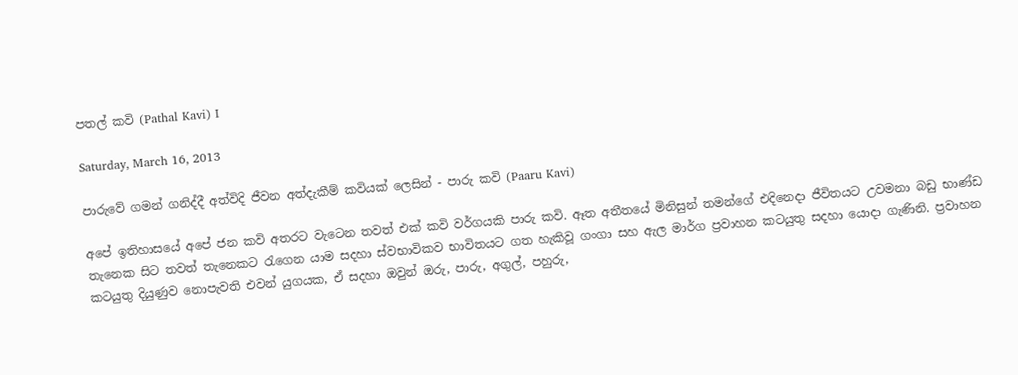පතල් කවි (Pathal Kavi) I

Saturday, March 16, 2013

පාරුවේ ගමන් ගනිද්දී අත්විදි ජීවන අත්දැකීම් කවියක් ලෙසින් - පාරු කවි (Paaru Kavi)

අපේ ඉතිහාසයේ අපේ ජන කවි අතරට වැටෙන තවත් එක් කවි වර්ගයකි පාරු කවි. ඈත අතීතයේ මිනිසුන් තමන්ගේ එදිනෙදා ජීවිතයට උවමනා බඩු භාණ්ඩ තැනෙක සිට තවත් තැනෙකට රැගෙන යාම සදහා ස්වභාවිකව භාවිතයට ගත හැකිවූ ගංගා සහ ඇල මාර්ග ප්‍රවාහන කටයුතු සදහා යොදා ගැණිනි. ප්‍රවාහන කටයුතු දියුණුව නොපැවති එවන් යුගයක, ඒ සදහා ඔවුන් ඔරු, පාරු, අගුල්, පහුරු,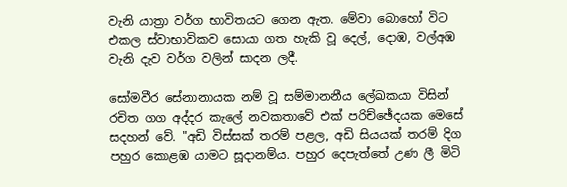වැනි යාත්‍රා වර්ග භාවිතයට ගෙන ඇත. මේවා බොහෝ විට එකල ස්වාභාවිකව සොයා ගත හැකි වූ දෙල්, දොඹ, වල්අඹ  වැනි දැව වර්ග වලින් සාදන ලදී.

සෝමවීර සේනානායක නම් වූ සම්මානනීය ලේඛකයා විසින් රචිත ගග අද්දර කැලේ නවකතාවේ එක් පරිච්ඡේදයක මෙසේ සදහන් වේ. "අඩි විස්සක් තරම් පළල, අඩි සියයක් තරම් දිග පහුර කොළඹ යාමට සූදානම්ය. පහුර දෙපැත්තේ උණ ලී මිටි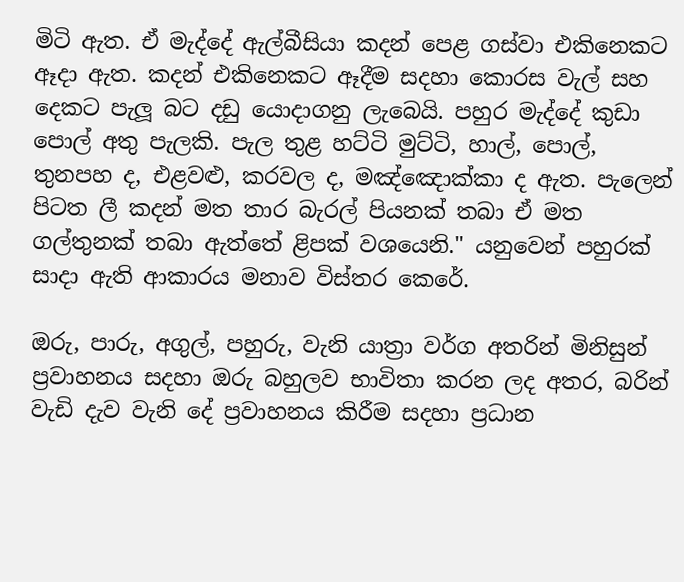මිටි ඇත. ඒ මැද්දේ ඇල්බීසියා කදන් පෙළ ගස්වා එකිනෙකට ඈදා ඇත. කදන් එකිනෙකට ඈදීම සදහා කොරස වැල් සහ දෙකට පැලූ බට දඩු යොදාගනු ලැබෙයි. පහුර මැද්දේ කුඩා පොල් අතු පැලකි. පැල තුළ හට්ටි මුට්ටි, හාල්, පොල්, තුනපහ ද, එළවළු, කරවල ද, මඤ්ඤොක්කා ද ඇත. පැලෙන් පිටත ලී කදන් මත තාර බැරල් පියනක් තබා ඒ මත ගල්තුනක් තබා ඇත්තේ ළිපක් වශයෙනි." යනුවෙන් පහුරක් සාදා ඇති ආකාරය මනාව විස්තර කෙරේ.

ඔරු, පාරු, අගුල්, පහුරු, වැනි යාත්‍රා වර්ග අතරින් මිනිසුන් ප්‍රවාහනය සදහා ඔරු බහුලව භාවිතා කරන ලද අතර, බරින් වැඩි දැව වැනි දේ ප්‍රවාහනය කිරීම සදහා ප්‍රධාන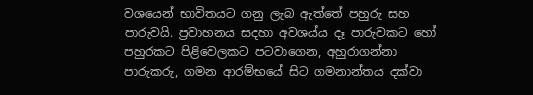වශයෙන් භාවිතයට ගනු ලැබ ඇත්තේ පහුරු සහ පාරුවයි. ප්‍රවාහනය සදහා අවශය්ය දෑ පාරුවකට හෝ පහුරකට පිළිවෙලකට පටවාගෙන, අහුරාගන්නා පාරුකරු, ගමන ආරම්භයේ සිට ගමනාන්තය දක්වා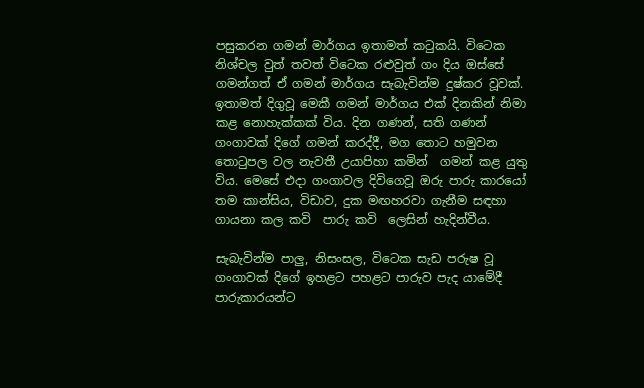පසුකරන ගමන් මාර්ගය ඉතාමත් කටුකයි. විටෙක නිශ්චල වුත් තවත් විටෙක රළුවුත් ගං දිය ඔස්සේ ගමන්ගත් ඒ ගමන් මාර්ගය සැබැවින්ම දුෂ්කර වූවක්. ඉතාමත් දිගුවූ මෙකී ගමන් මාර්ගය එක් දිනකින් නිමා කළ නොහැක්කක් විය. දින ගණන්, සති ගණන් ගංගාවක් දිගේ ගමන් කරද්දී, මග තොට හමුවන තොටුපල වල නැවතී උයාපිහා කමින්  ගමන් කළ යුතු විය. මෙසේ එදා ගංගාවල දිවිගෙවූ ඔරු පාරු කාරයෝ තම කාන්සිය, විඩාව, දුක මඟහරවා ගැනීම සඳහා ගායනා කල කවි  පාරු කවි  ලෙසින් හැදින්වීය.

සැබැවින්ම පාලු, නිසංසල, විටෙක සැඩ පරුෂ වූ ගංගාවක් දිගේ ඉහළට පහළට පාරුව පැද යාමේදී පාරුකාරයන්ට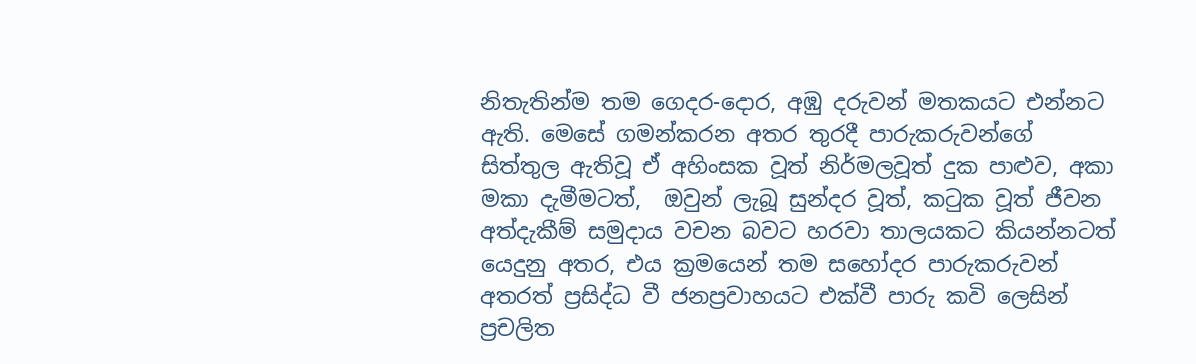නිතැතින්ම තම ගෙදර-දොර, අඹු දරුවන් මතකයට එන්නට ඇති. මෙසේ ගමන්කරන අතර තුරදී පාරුකරුවන්ගේ සිත්තුල ඇතිවූ ඒ අහිංසක වූත් නිර්මලවූත් දුක පාළුව, අකා මකා දැමීමටත්,  ඔවුන් ලැබූ සුන්දර වූත්, කටුක වූත් ජීවන අත්දැකීම් සමුදාය වචන බවට හරවා තාලයකට කියන්නටත් යෙදුනු අතර, එය ක්‍රමයෙන් තම සහෝදර පාරුකරුවන් අතරත් ප්‍රසිද්ධ වී ජනප්‍රවාහයට එක්වී පාරු කවි ලෙසින් ප්‍රචලිත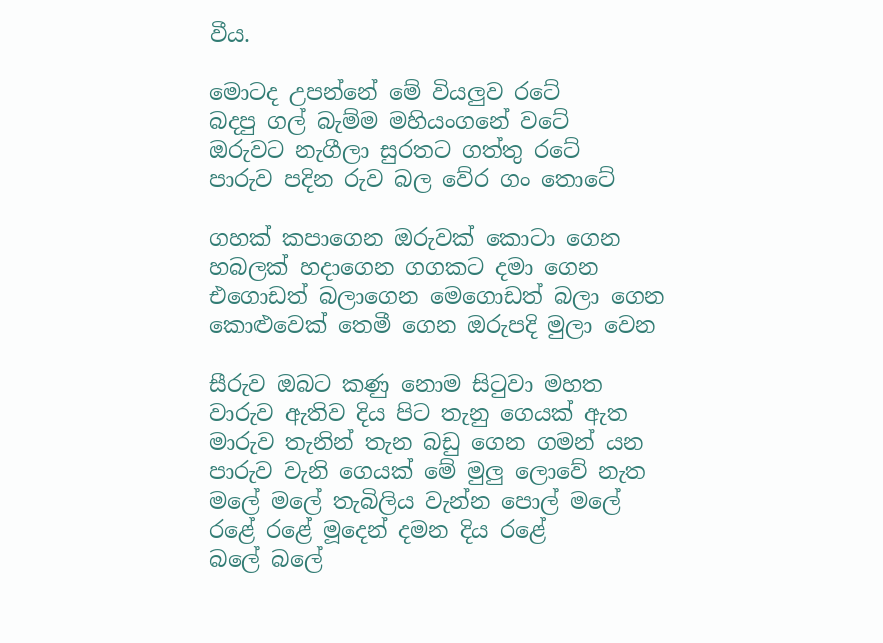වීය.

මොටද උපන්නේ මේ වියලුව රටේ
බදපු ගල් බැම්ම මහියංගනේ වටේ
ඔරුවට නැගීලා සුරතට ගත්තු රටේ
පාරුව පදින රුව බල වේර ගං තොටේ

ගහක් කපාගෙන ඔරුවක් කොටා ගෙන
හබලක් හදාගෙන ගගකට දමා ගෙන
එගොඩත් බලාගෙන මෙගොඩත් බලා ගෙන
කොළුවෙක් තෙමී ගෙන ඔරුපදි මුලා වෙන

සීරුව ඔබට කණු නොම සිටුවා මහත
වාරුව ඇතිව දිය පිට තැනු ගෙයක් ඇත
මාරුව තැනින් තැන බඩු ගෙන ගමන් යන
පාරුව වැනි ගෙයක් මේ මුලු ලොවේ නැත
මලේ මලේ තැබිලිය වැන්න පොල් මලේ
රළේ රළේ මූදෙන් දමන දිය රළේ
බලේ බලේ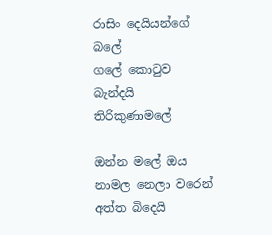රාසිං දෙයියන්ගේ බලේ
ගලේ කොටුව බැන්දයි තිරිකුණාමලේ

ඔන්න මලේ ඔය නාමල නෙලා වරෙන්
අත්ත බිදෙයි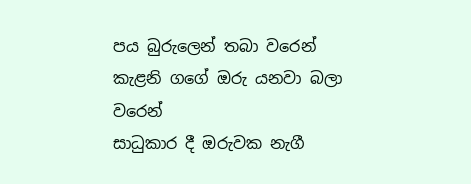පය බුරුලෙන් තබා වරෙන්
කැළනි ගගේ ඔරු යනවා බලා වරෙන්
සාධුකාර දී ඔරුවක නැගී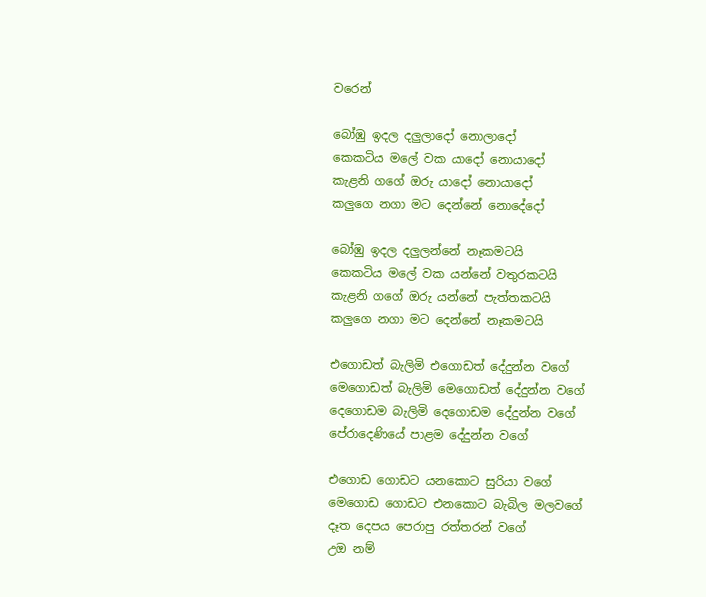වරෙන්

බෝඹු ඉදල දලුලාදෝ නොලාදෝ
කෙකටිය මලේ වක යාදෝ නොයාදෝ
කැළනි ගගේ ඔරු යාදෝ නොයාදෝ
කලුගෙ නගා මට දෙන්නේ නොදේදෝ

බෝඹු ඉදල දලුලන්නේ නෑකමටයි
කෙකටිය මලේ වක යන්නේ වතුරකටයි
කැළනි ගගේ ඔරු යන්නේ පැත්තකටයි
කලුගෙ නගා මට දෙන්නේ නෑකමටයි

එගොඩත් බැලිමි එගොඩත් දේදුන්න වගේ
මෙගොඩත් බැලිමි මෙගොඩත් දේදුන්න වගේ
දෙගොඩම බැලිමි දෙගොඩම දේදුන්න වගේ
පේරාදෙණියේ පාළම දේදුන්න වගේ

එගොඩ ගොඩට යනකොට සුරියා වගේ
මෙගොඩ ගොඩට එනකොට බැබිල මලවගේ
දෑත දෙපය පෙරාපු රත්තරන් වගේ
උඔ නම්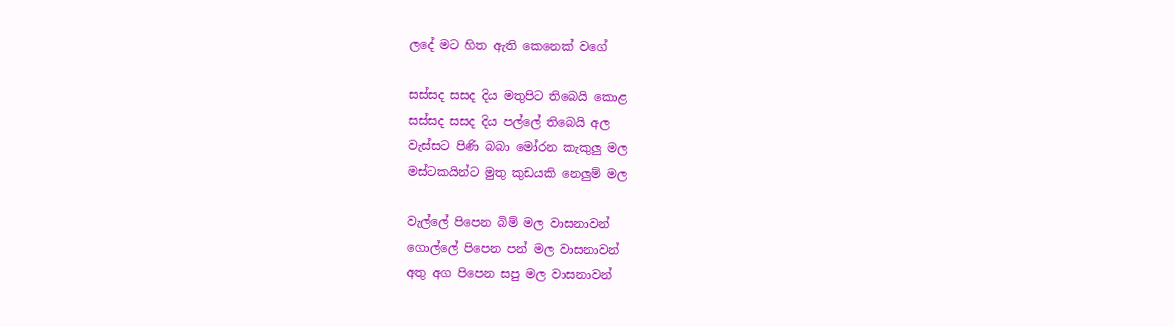ලදේ මට හිත ඇති කෙනෙක් වගේ

සස්සද සසද දිය මතුපිට තිබෙයි කොළ
සස්සද සසද දිය පල්ලේ තිබෙයි අල
වැස්සට පිණි බබා මෝරන කැකුලු මල
මස්ටකයින්ට මුතු කුඩයකි නෙලුම් මල

වැල්ලේ පිපෙන බිම් මල වාසනාවන්
ගොල්ලේ පිපෙන පන් මල වාසනාවන්
අතු අග පිපෙන සපු මල වාසනාවන්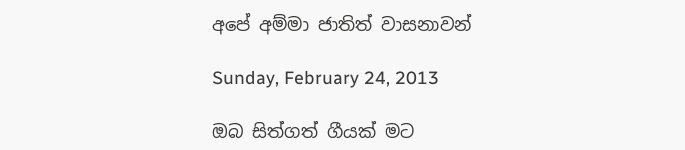අපේ අම්මා ජාතිත් වාසනාවන්

Sunday, February 24, 2013

ඔබ සිත්ගත් ගීයක් මට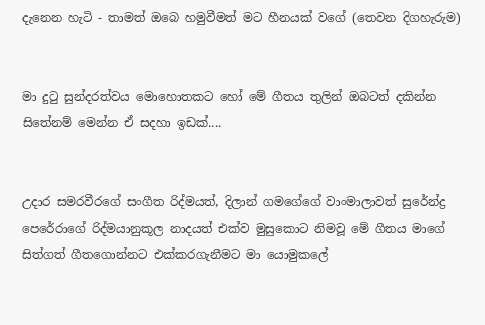දැනෙන හැටි - තාමත් ඔබෙ හමුවීමත් මට හීනයක් වගේ (තෙවන දිගහැරුම)


මා දුටු සුන්දරත්වය මොහොතකට හෝ මේ ගීතය තුලින් ඔබටත් දකින්න සිතේනම් මෙන්න ඒ සදහා ඉඩක්....


උදාර සමරවීරගේ සංගීත රිද්මයත්, දිලාන් ගමගේගේ වාංමාලාවත් සුරේන්ද්‍ර පෙරේරාගේ රිද්මයානුකූල නාදයත් එක්ව මුසුකොට නිමවූ මේ ගීතය මාගේ සිත්ගත් ගීතගොන්නට එක්කරගැනීමට මා යොමුකලේ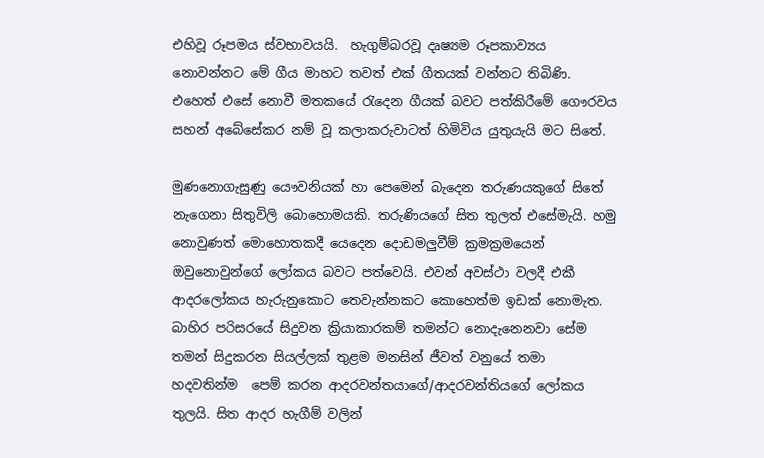එහිවූ රූපමය ස්වභාවයයි.  හැගුම්බරවූ දෘෂ්‍යම රූපකාව්‍යය නොවන්නට මේ ගීය මාහට තවත් එක් ගීතයක් වන්නට තිබිණි. එහෙත් එසේ නොවී මතකයේ රැදෙන ගීයක් බවට පත්කිරීමේ ගෞරවය සහන් අබේසේකර නම් වූ කලාකරුවාටත් හිමිවිය යුතුයැයි මට සිතේ.

මුණනොගැසුණු යෞවනියක් හා පෙමෙන් බැදෙන තරුණයකුගේ සිතේ නැගෙනා සිතුවිලි බොහොමයකි. තරුණියගේ සිත තුලත් එසේමැයි. හමු නොවුණත් මොහොතකදී යෙදෙන දොඩමලුවීම් ක්‍රමක්‍රමයෙන් ඔවුනොවුන්ගේ ලෝකය බවට පත්වෙයි. එවන් අවස්ථා වලදී එකී ආදරලෝකය හැරුනුකොට තෙවැන්නකට කොහෙත්ම ඉඩක් නොමැත. බාහිර පරිසරයේ සිදුවන ක්‍රියාකාරකම් තමන්ට නොදැනෙනවා සේම තමන් සිදුකරන සියල්ලක් තුළම මනසින් ජීවත් වනුයේ තමා හදවතින්ම  පෙම් කරන ආදරවන්තයාගේ/ආදරවන්තියගේ ලෝකය තුලයි. සිත ආදර හැගීම් වලින්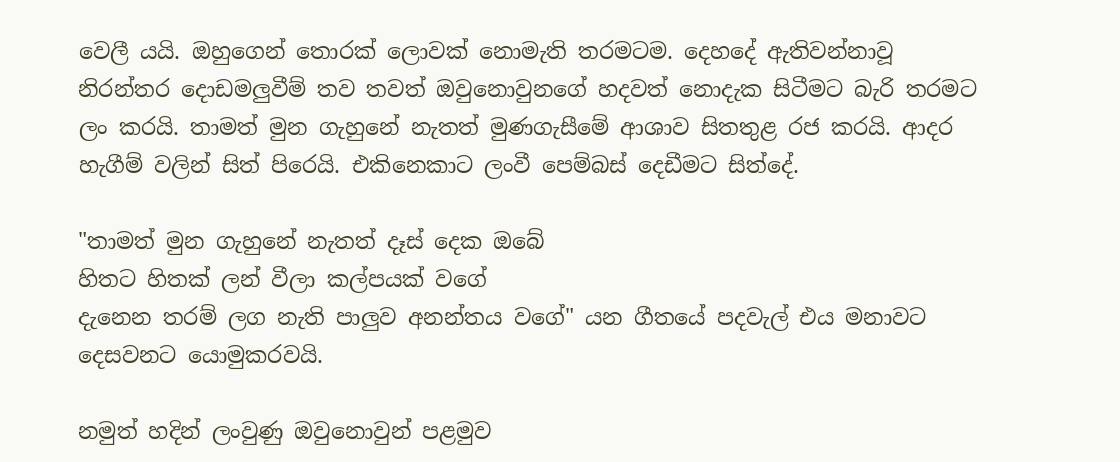වෙලී යයි. ඔහුගෙන් තොරක් ලොවක් නොමැති තරමටම. දෙහදේ ඇතිවන්නාවූ නිරන්තර දොඩමලුවීම් තව තවත් ඔවුනොවුනගේ හදවත් නොදැක සිටීමට බැරි තරමට ලං කරයි. තාමත් මුන ගැහුනේ නැතත් මුණගැසීමේ ආශාව සිතතුළ රජ කරයි. ආදර හැගීම් වලින් සිත් පිරෙයි. එකිනෙකාට ලංවී පෙම්බස් දෙඩීමට සිත්දේ.

"තාමත් මුන ගැහුනේ නැතත් දෑස් දෙක ඔබේ
හිතට හිතක් ලන් වීලා කල්පයක් වගේ
දැනෙන තරම් ලග නැති පාලුව අනන්තය වගේ" යන ගීතයේ පදවැල් එය මනාවට දෙසවනට යොමුකරවයි.

නමුත් හදින් ලංවුණු ඔවුනොවුන් පළමුව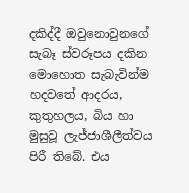දකිද්දී ඔවුනොවුනගේ සැබෑ ස්වරූපය දකින මොහොත සැබැවින්ම හදවතේ ආදරය, කුතුහලය, බිය හා මුසුවූ ලැජ්ජාශීලීත්වය පිරී තිබේ. එය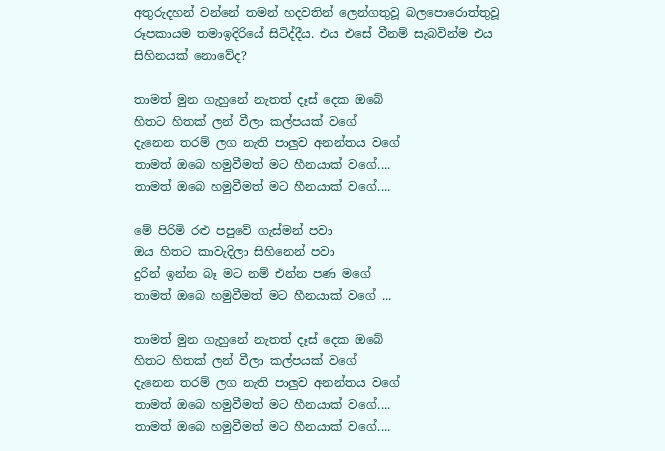අතුරුදහන් වන්නේ තමන් හදවතින් ලෙන්ගතුවූ බලපොරොත්තුවූ රූපකායම තමාඉදිරියේ සිටිද්දීය. එය එසේ වීනම් සැබවින්ම එය සිහිනයක් නොවේද?

තාමත් මුන ගැහුනේ නැතත් දෑස් දෙක ඔබේ
හිතට හිතක් ලන් වීලා කල්පයක් වගේ
දැනෙන තරම් ලග නැති පාලුව අනන්තය වගේ
තාමත් ඔබෙ හමුවීමත් මට හීනයාක් වගේ....
තාමත් ඔබෙ හමුවීමත් මට හීනයාක් වගේ....

මේ පිරිමි රළු පපුවේ ගැස්මන් පවා
ඔය හිතට කාවැදිලා සිහිනෙන් පවා
දුරින් ඉන්න බෑ මට නම් එන්න පණ මගේ
තාමත් ඔබෙ හමුවීමත් මට හීනයාක් වගේ ...

තාමත් මුන ගැහුනේ නැතත් දෑස් දෙක ඔබේ
හිතට හිතක් ලන් වීලා කල්පයක් වගේ
දැනෙන තරම් ලග නැති පාලුව අනන්තය වගේ
තාමත් ඔබෙ හමුවීමත් මට හීනයාක් වගේ....
තාමත් ඔබෙ හමුවීමත් මට හීනයාක් වගේ....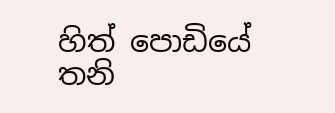හිත් පොඩියේ තනි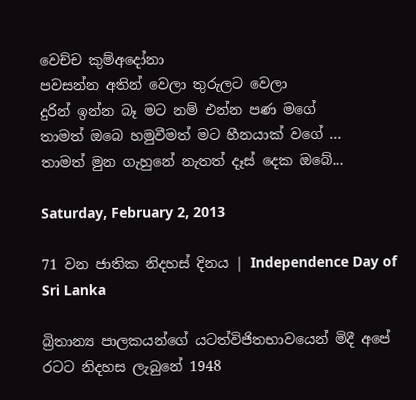වෙච්ච කුම්අදෝනා
පවසන්න අතින් වෙලා තුරුලට වෙලා
දුරින් ඉන්න බෑ මට නම් එන්න පණ මගේ
තාමත් ඔබෙ හමුවීමත් මට හීනයාක් වගේ ...
තාමත් මුන ගැහුනේ නැතත් දෑස් දෙක ඔබේ...

Saturday, February 2, 2013

71 වන ජාතික නිදහස් දිනය | Independence Day of Sri Lanka

බ්‍රිතාන්‍ය පාලකයන්ගේ යටත්විජිතභාවයෙන් මිදී අපේ රටට නිදහස ලැබුනේ 1948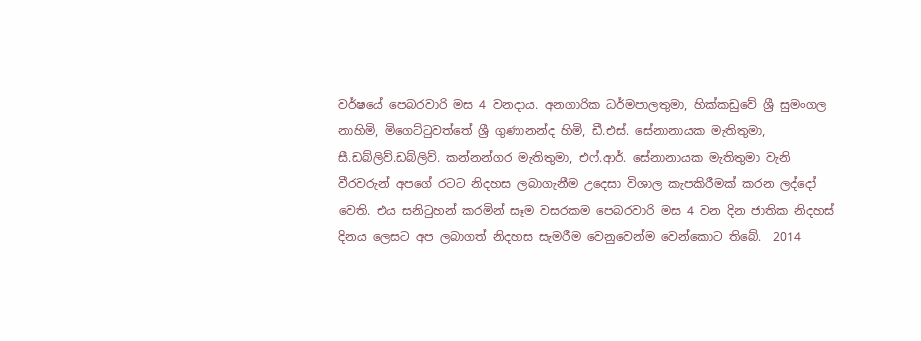වර්ෂයේ පෙබරවාරි මස 4 වනදාය. අනගාරික ධර්මපාලතුමා, හික්කඩුවේ ශ්‍රී සුමංගල නාහිමි, මිගෙට්ටුවත්තේ ශ්‍රී ගුණානන්ද හිමි, ඩී.එස්. සේනානායක මැතිතුමා, සී.ඩබ්ලිව්.ඩබ්ලිව්. කන්නන්ගර මැතිතුමා, එෆ්.ආර්. සේනානායක මැතිතුමා වැනි වීරවරුන් අපගේ රටට නිදහස ලබාගැනීම උදෙසා විශාල කැපකිරීමක් කරන ලද්දෝ වෙති. එය සනිටුහන් කරමින් සෑම වසරකම පෙබරවාරි මස 4 වන දින ජාතික නිදහස් දිනය ලෙසට අප ලබාගත් නිදහස සැමරීම වෙනුවෙන්ම වෙන්කොට තිබේ.  2014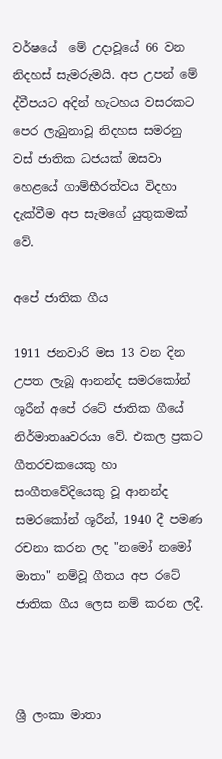වර්ෂයේ  මේ උදාවූයේ 66 වන නිදහස් සැමරුමයි. අප උපන් මේ ද්වීපයට අදින් හැටහය වසරකට පෙර ලැබුනාවූ නිදහස සමරනු වස් ජාතික ධජයක් ඔසවා හෙළයේ ගාම්භීරත්වය විදහා දැක්වීම අප සැමගේ යුතුකමක් වේ.

අපේ ජාතික ගීය

1911 ජනවාරි මස 13 වන දින උපත ලැබූ ආනන්ද සමරකෝන් ශූරීන් අපේ රටේ ජාතික ගීයේ නිර්මාතෲවරයා වේ. එකල ප්‍රකට ගීතරචකයෙකු හා සංගීතවේදියෙකු වූ ආනන්ද සමරකෝන් ශූරීන්, 1940 දී පමණ රචනා කරන ලද "නමෝ නමෝ මාතා" නම්වූ ගීතය අප රටේ ජාතික ගීය ලෙස නම් කරන ලදී.



ශ්‍රී ලංකා මාතා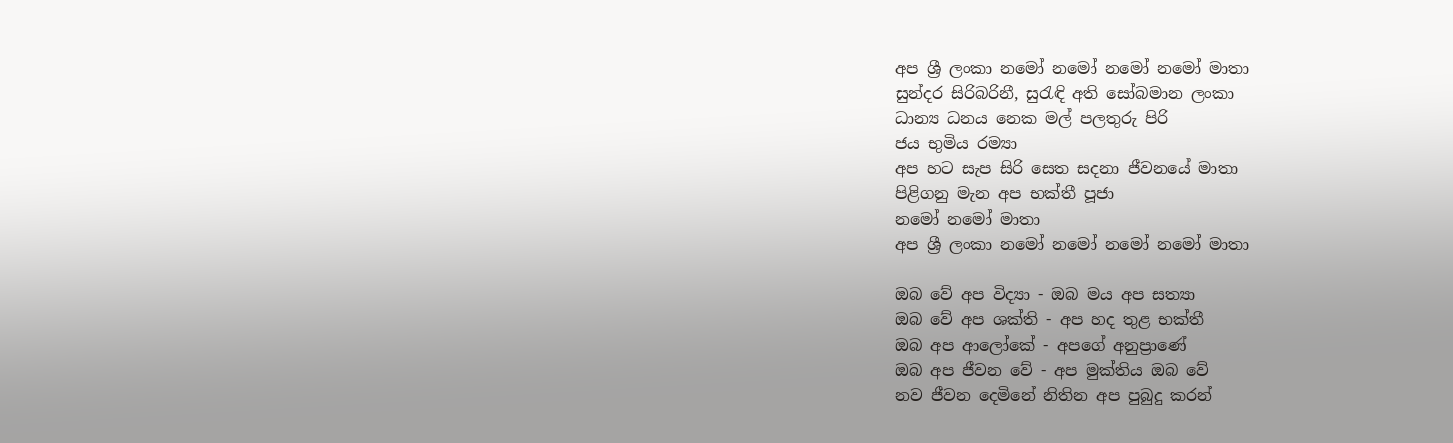අප ශ්‍රී ලංකා නමෝ නමෝ නමෝ නමෝ මාතා
සුන්දර සිරිබරිනී, සුරැඳි අති සෝබමාන ලංකා
ධාන්‍ය ධනය නෙක මල් පලතුරු පිරි
ජය භුමිය රම්‍යා
අප හට සැප සිරි සෙත සදනා ජීවනයේ මාතා
පිළිගනු මැන අප භක්‍තී පූජා
නමෝ නමෝ මාතා
අප ශ්‍රී ලංකා නමෝ නමෝ නමෝ නමෝ මාතා

ඔබ වේ අප විද්‍යා - ඔබ මය අප සත්‍යා
ඔබ වේ අප ශක්‍ති - අප හද තුළ භක්‍තී
ඔබ අප ආලෝකේ - අපගේ අනුප්‍රාණේ
ඔබ අප ජීවන වේ - අප මුක්‍තිය ඔබ වේ
නව ජීවන දෙමිනේ නිතින අප පුබුදු කරන්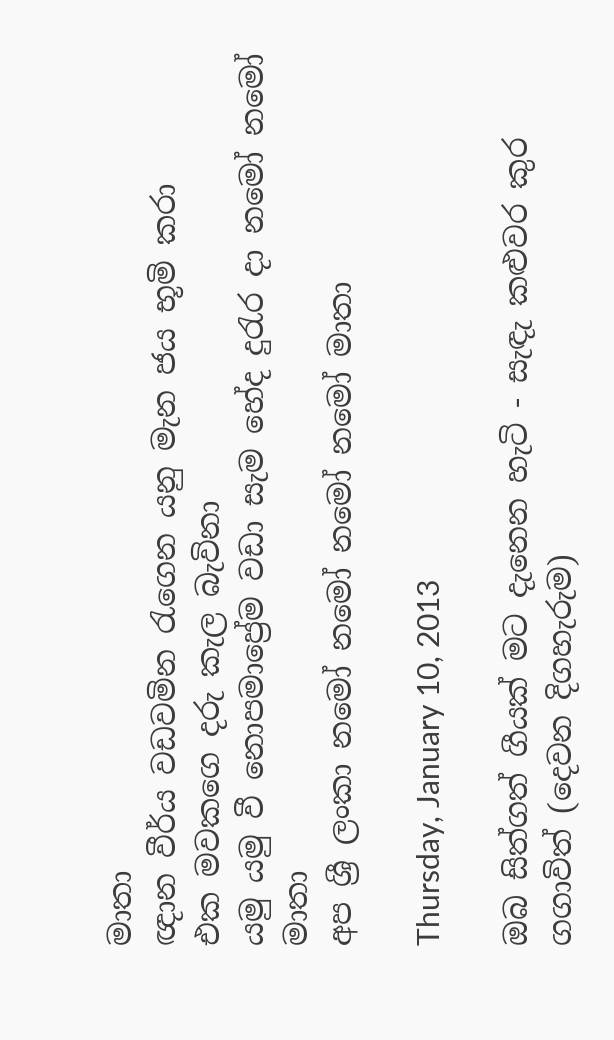මාතා
ඥාන වීර්ය වඩවමින රැගෙන යනු මැන ජය භූමි කරා
එක මවකගෙ දරු කැල බැවිනා
යමු යමු වී නොපමාප්‍රේම වඩා සැම හේද දුරැර දා නමෝ නමෝ මාතා
අප ශ්‍රී ලංකා නමෝ නමෝ නමෝ නමෝ මාතා

Thursday, January 10, 2013

ඔබ සිත්ගත් ගීයක් මට දැනෙන හැටි - සැඳැ කළුවර කුර ගගාවිත් (දෙවන දිගහැරුම)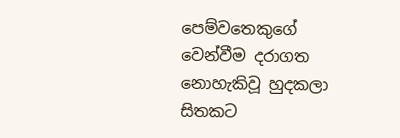පෙම්වතෙකුගේ වෙන්වීම දරාගත නොහැකිවූ හුදකලා සිතකට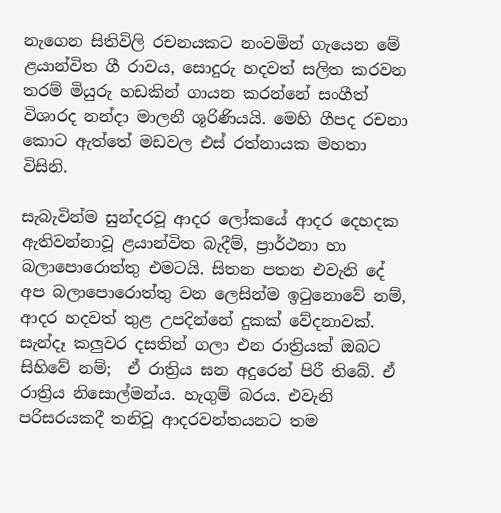නැගෙන සිතිවිලි රචනයකට නංවමින් ගැයෙන මේ ළයාන්විත ගී රාවය, සොදුරු හදවත් සලිත කරවන තරම් මියුරු හඩකින් ගායන කරන්නේ සංගීත් විශාරද නන්දා මාලනී ශූරිණියයි. මෙහි ගීපද රචනා කොට ඇත්තේ මඩවල එස් රත්නායක මහතා විසිනි.

සැබැවින්ම සුන්දරවූ ආදර ලෝකයේ ආදර දෙහදක ඇතිවන්නාවූ ළයාන්විත බැදීම්, ප්‍රාර්ථනා හා බලාපොරොත්තු එමටයි. සිතන පතන එවැනි දේ අප බලාපොරොත්තු වන ලෙසින්ම ඉටුනොවේ නම්, ආදර හදවත් තුළ උපදින්නේ දුකක් වේදනාවක්.  සැන්දෑ කලුවර දසතින් ගලා එන රාත්‍රියක් ඔබට සිහිවේ නම්;  ඒ රාත්‍රිය ඝන අදුරෙන් පිරී තිබේ. ඒ රාත්‍රිය නිසොල්මන්ය. හැගුම් බරය. එවැනි පරිසරයකදී තනිවූ ආදරවන්තයනට තම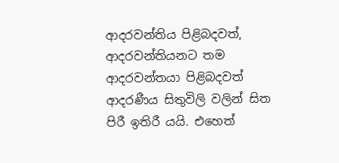ආදරවන්තිය පිළිබදවත්,  ආදරවන්තියනට තම ආදරවන්තයා පිළිබදවත් ආදරණීය සිතුවිලි වලින් සිත පිරී ඉතිරී යයි. එහෙත්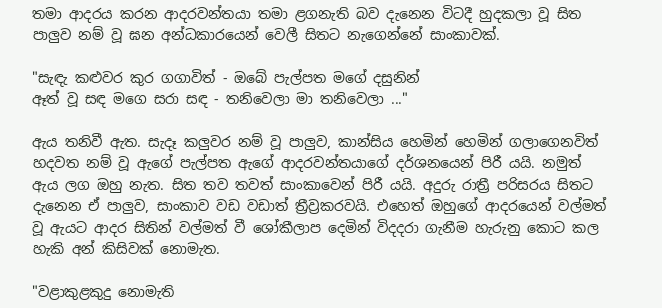තමා ආදරය කරන ආදරවන්තයා තමා ළගනැති බව දැනෙන විටදී හුදකලා වූ සිත පාලුව නම් වූ ඝන අන්ධකාරයෙන් වෙලී සිතට නැගෙන්නේ සාංකාවක්.

"සැඳැ කළුවර කුර ගගාවිත් - ඔබේ පැල්පත මගේ දසුනින්
ඈත් වූ සඳ මගෙ සරා සඳ - තනිවෙලා මා තනිවෙලා ..."

ඇය තනිවී ඇත. සැදෑ කලුවර නම් වූ පාලුව, කාන්සිය හෙමින් හෙමින් ගලාගෙනවිත් හදවත නම් වූ ඇගේ පැල්පත ඇගේ ආදරවන්තයාගේ දර්ශනයෙන් පිරී යයි. නමුත් ඇය ලග ඔහු නැත. සිත තව තවත් සාංකාවෙන් පිරී යයි. අදුරු රාත්‍රී පරිසරය සිතට දැනෙන ඒ පාලුව, සාංකාව වඩ වඩාත් ත්‍රීව්‍රකරවයි. එහෙත් ඔහුගේ ආදරයෙන් වල්මත් වූ ඇයට ආදර සිතින් වල්මත් වී ශෝකීලාප දෙමින් විදදරා ගැනීම හැරුනු කොට කල හැකි අන් කිසිවක් නොමැත.

"වළාකුළකුදු නොමැති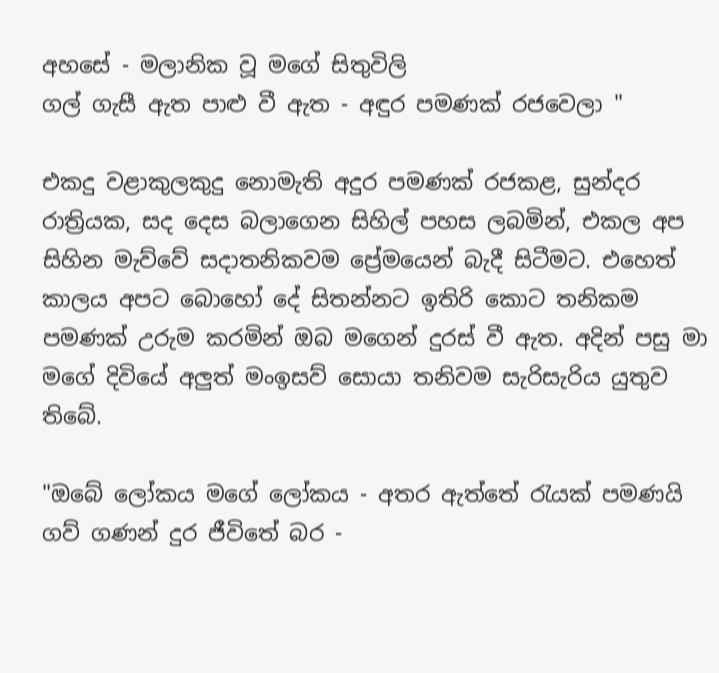අහසේ - මලානික වූ මගේ සිතුවිලි
ගල් ගැසී ඇත පාළු වී ඇත - අඳුර පමණක් රජවෙලා "

එකදු වළාකුලකුදු නොමැති අදුර පමණක් රජකළ, සුන්දර රාත්‍රියක, සද දෙස බලාගෙන සිහිල් පහස ලබමින්, එකල අප සිහින මැව්වේ සදාතනිකවම ප්‍රේමයෙන් බැදී සිටීමට. එහෙත් කාලය අපට බොහෝ දේ සිතන්නට ඉතිරි කොට තනිකම පමණක් උරුම කරමින් ඔබ මගෙන් දුරස් වී ඇත. අදින් පසු මා මගේ දිවියේ අලුත් මංඉසව් සොයා තනිවම සැරිසැරිය යුතුව තිබේ.

"ඔබේ ලෝකය මගේ ලෝකය - අතර ඇත්තේ රැයක් පමණයි
ගව් ගණන් දුර ජීවිතේ බර -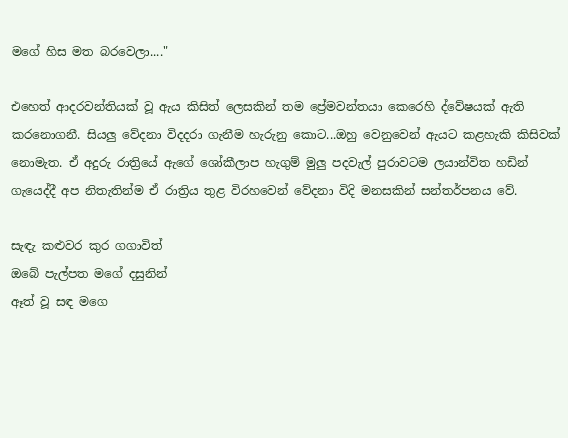මගේ හිස මත බරවෙලා...."

එහෙත් ආදරවන්තියක් වූ ඇය කිසිත් ලෙසකින් තම ප්‍රේමවන්තයා කෙරෙහි ද්වේෂයක් ඇති කරනොගනී. සියලු වේදනා විදදරා ගැනීම හැරුනු කොට...ඔහු වෙනුවෙන් ඇයට කළහැකි කිසිවක් නොමැත. ඒ අදුරු රාත්‍රියේ ඇගේ ශෝකීලාප හැගුම් මුලු පදවැල් පුරාවටම ලයාන්විත හඩින් ගැයෙද්දී අප නිතැතින්ම ඒ රාත්‍රිය තුළ විරහවෙන් වේදනා විදි මනසකින් සන්තර්පනය වේ.

සැඳැ කළුවර කුර ගගාවිත්
ඔබේ පැල්පත මගේ දසුනින්
ඈත් වූ සඳ මගෙ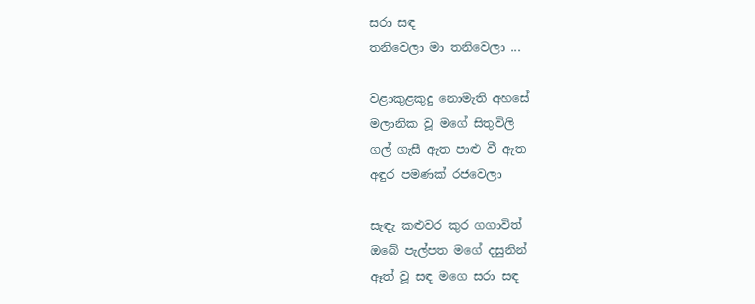සරා සඳ
තනිවෙලා මා තනිවෙලා ...

වළාකුළකුදු නොමැති අහසේ
මලානික වූ මගේ සිතුවිලි
ගල් ගැසී ඇත පාළු වී ඇත
අඳුර පමණක් රජවෙලා

සැඳැ කළුවර කුර ගගාවිත්
ඔබේ පැල්පත මගේ දසුනින්
ඈත් වූ සඳ මගෙ සරා සඳ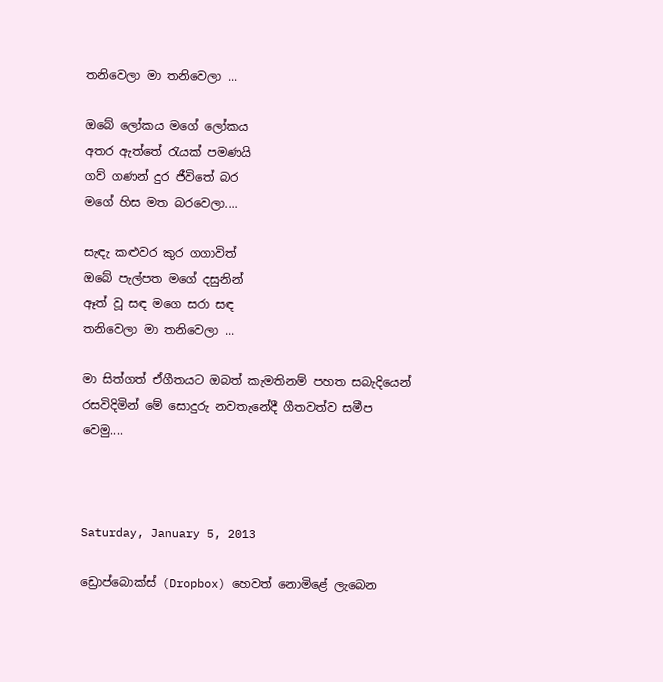තනිවෙලා මා තනිවෙලා ...

ඔබේ ලෝකය මගේ ලෝකය
අතර ඇත්තේ රැයක් පමණයි
ගව් ගණන් දුර ජීවිතේ බර
මගේ හිස මත බරවෙලා....

සැඳැ කළුවර කුර ගගාවිත්
ඔබේ පැල්පත මගේ දසුනින්
ඈත් වූ සඳ මගෙ සරා සඳ
තනිවෙලා මා තනිවෙලා ...

මා සිත්ගත් ඒගීතයට ඔබත් කැමතිනම් පහත සබැදියෙන් රසවිදිමින් මේ සොදුරු නවතැනේදී ගීතවත්ව සමීප වෙමු....



Saturday, January 5, 2013

ඩ්‍රොප්බොක්ස් (Dropbox) හෙවත් නොමිළේ ලැබෙන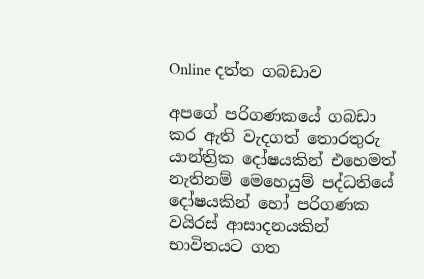Online දත්ත ගබඩාව

අපගේ පරිගණකයේ ගබඩා කර ඇති වැදගත් තොරතුරු යාන්ත්‍රික දෝෂයකින් එහෙමත් නැතිනම් මෙහෙයුම් පද්ධතියේ දෝෂයකින් හෝ පරිගණක වයිරස් ආසාදනයකින් භාවිතයට ගත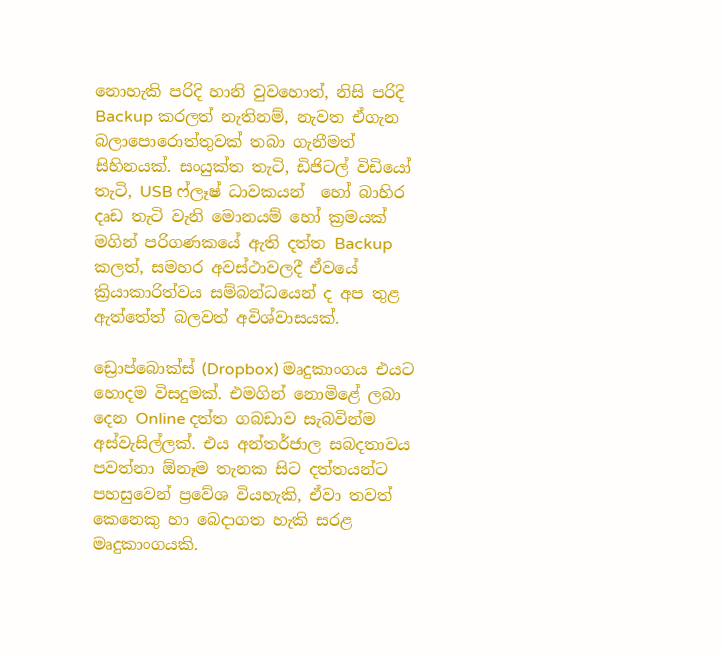නොහැකි පරිදි හානි වුවහොත්, නිසි පරිදි  Backup කරලත් නැතිනම්, නැවත ඒගැන බලාපොරොත්තුවක් තබා ගැනීමත්  සිහිනයක්. සංයුක්ත තැටි, ඩිජිටල් විඩියෝ තැටි, USB ෆ්ලෑෂ් ධාවකයන්  හෝ බාහිර දෘඩ තැටි වැනි මොනයම් හෝ ක්‍රමයක් මගින් පරිගණකයේ ඇති දත්ත Backup කලත්, සමහර අවස්ථාවලදී ඒවයේ ක්‍රියාකාරිත්වය සම්බන්ධයෙන් ද අප තුළ ඇත්තේත් බලවත් අවිශ්වාසයක්.

ඩ්‍රොප්බොක්ස් (Dropbox) මෘදුකාංගය එයට හොදම විසදුමක්. එමගින් නොමිළේ ලබා දෙන Online දත්ත ගබඩාව සැබවින්ම අස්වැසිල්ලක්. එය අන්තර්ජාල සබදතාවය පවත්නා ඕනෑම තැනක සිට දත්තයන්ට පහසුවෙන් ප්‍රවේශ වියහැකි, ඒවා තවත් කෙනෙකු හා බෙදාගත හැකි සරළ මෘදුකාංගයකි.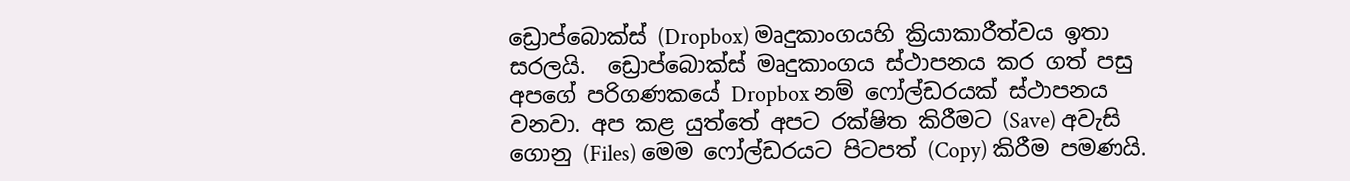ඩ්‍රොප්බොක්ස් (Dropbox) මෘදුකාංගයහි ක්‍රියාකාරීත්වය ඉතා සරලයි.  ඩ්‍රොප්බොක්ස් මෘදුකාංගය ස්ථාපනය කර ගත් පසු අපගේ පරිගණකයේ Dropbox නම් ෆෝල්ඩරයක් ස්ථාපනය වනවා. අප කළ යුත්තේ අපට රක්ෂිත කිරීමට (Save) අවැසි ගොනු (Files) මෙම ෆෝල්ඩරයට පිටපත් (Copy) කිරීම පමණයි.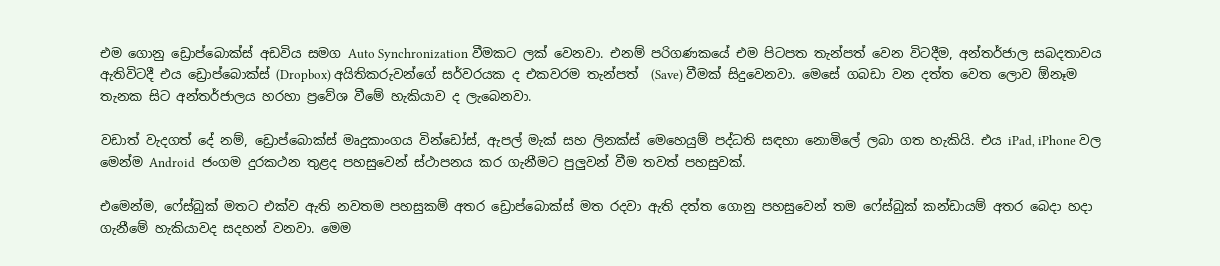එම ගොනු ඩ්‍රොප්බොක්ස් අඩවිය සමග Auto Synchronization වීමකට ලක් වෙනවා. එනම් පරිගණකයේ එම පිටපත තැන්පත් වෙන විටදීම, අන්තර්ජාල සබදතාවය ඇතිවිටදී එය ඩ්‍රොප්බොක්ස් (Dropbox) අයිතිකරුවන්ගේ සර්වරයක ද එකවරම තැන්පත්  (Save) වීමක් සිදුවෙනවා. මෙසේ ගබඩා වන දත්ත වෙත ලොව ඕනෑම තැනක සිට අන්තර්ජාලය හරහා ප්‍රවේශ වීමේ හැකියාව ද ලැබෙනවා.

වඩාත් වැදගත් දේ නම්, ඩ්‍රොප්බොක්ස් මෘදුකාංගය වින්ඩෝස්, ඇපල් මැක් සහ ලිනක්ස් මෙහෙයුම් පද්ධති සඳහා නොමිලේ ලබා ගත හැකියි. එය iPad, iPhone වල මෙන්ම Android  ජංගම දුරකථන තුළද පහසුවෙන් ස්ථාපනය කර ගැනීමට පුලුවන් වීම තවත් පහසුවක්.

එමෙන්ම, ෆේස්බුක් මතට එක්ව ඇති නවතම පහසුකම් අතර ඩ්‍රොප්බොක්ස් මත රදවා ඇති දත්ත ගොනු පහසුවෙන් තම ෆේස්බුක් කන්ඩායම් අතර බෙදා හදා ගැනීමේ හැකියාවද සදහන් වනවා. මෙම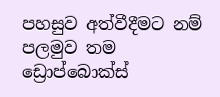පහසුව අත්වීදීමට නම් පලමුව තම ඩ්‍රොප්බොක්ස්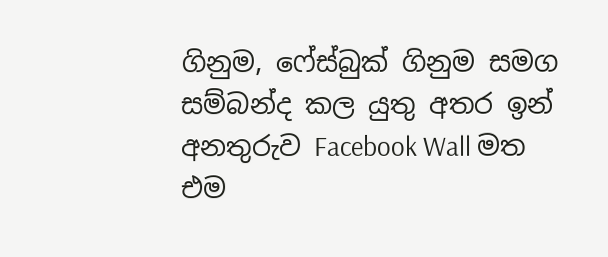ගිනුම, ෆේස්බුක් ගිනුම සමග සම්බන්ද කල යුතු අතර ඉන් අනතුරුව Facebook Wall මත එම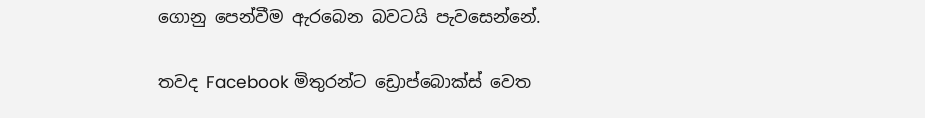ගොනු පෙන්වීම ඇරබෙන බවටයි පැවසෙන්නේ.

තවද Facebook මිතුරන්ට ඩ්‍රොප්බොක්ස් වෙත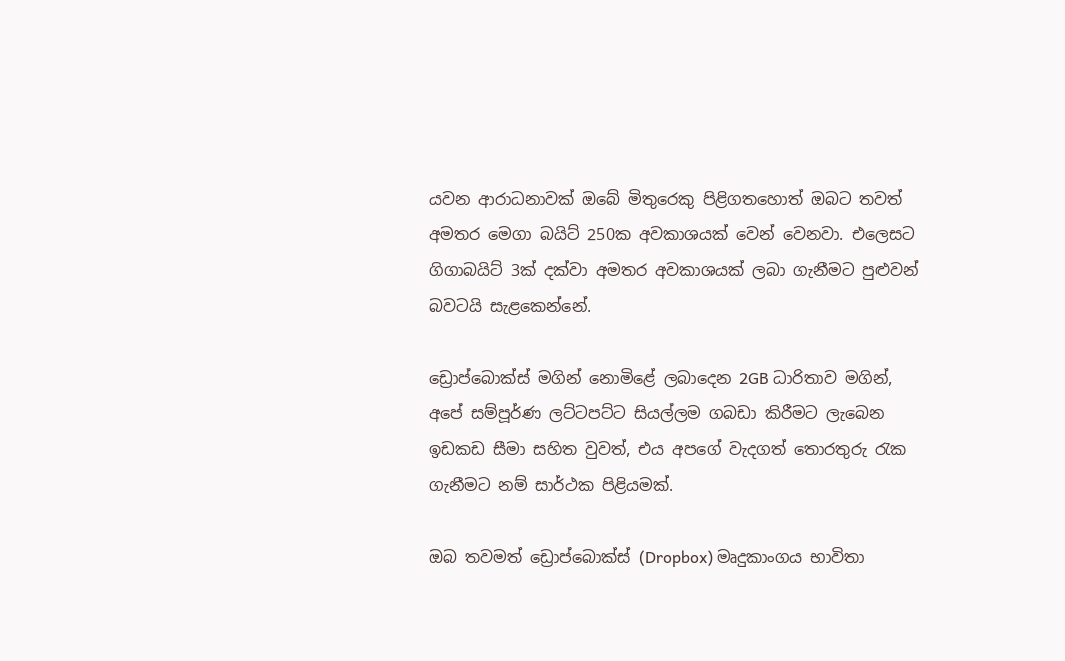යවන ආරාධනාවක් ඔබේ මිතුරෙකු පිළිගතහොත් ඔබට තවත් අමතර මෙගා බයිට් 250ක අවකාශයක් වෙන් වෙනවා. එලෙසට ගිගාබයිට් 3ක් දක්වා අමතර අවකාශයක් ලබා ගැනීමට පුළුවන්  බවටයි සැළකෙන්නේ.

ඩ්‍රොප්බොක්ස් මගින් නොමිළේ ලබාදෙන 2GB ධාරිතාව මගින්, අපේ සම්පූර්ණ ලට්ටපට්ට සියල්ලම ගබඩා කිරීමට ලැබෙන ඉඩකඩ සීමා සහිත වුවත්, එය අපගේ වැදගත් තොරතුරු රැක ගැනීමට නම් සාර්ථක පිළියමක්.

ඔබ තවමත් ඩ්‍රොප්බොක්ස් (Dropbox) මෘදුකාංගය භාවිතා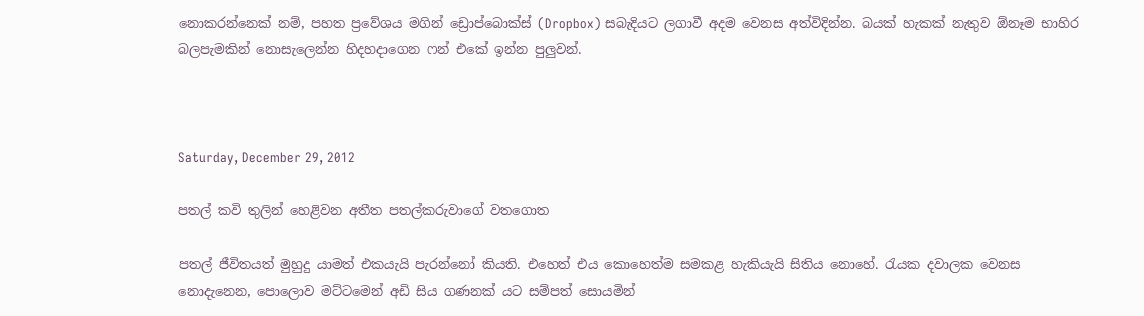නොකරන්නෙක් නම්, පහත ප්‍රවේශය මගින් ඩ්‍රොප්බොක්ස් (Dropbox) සබැදියට ලගාවී අදම වෙනස අත්විදින්න. බයක් හැකක් නැතුව ඕනෑම භාහිර බලපැමකින් නොසැලෙන්න හිදහදාගෙන ෆන් එකේ ඉන්න පුලුවන්.



Saturday, December 29, 2012

පතල් කවි තුලින් හෙළිවන අතීත පතල්කරුවාගේ වතගොත

පතල් ජීවිතයත් මුහුදු යාමත් එකයැයි පැරන්නෝ කියති. එහෙත් එය කොහෙත්ම සමකළ හැකියැයි සිතිය නොහේ. රැයක දවාලක වෙනස නොදැනෙන, පොලොව මට්ටමෙන් අඩි සිය ගණනක් යට සම්පත් සොයමින්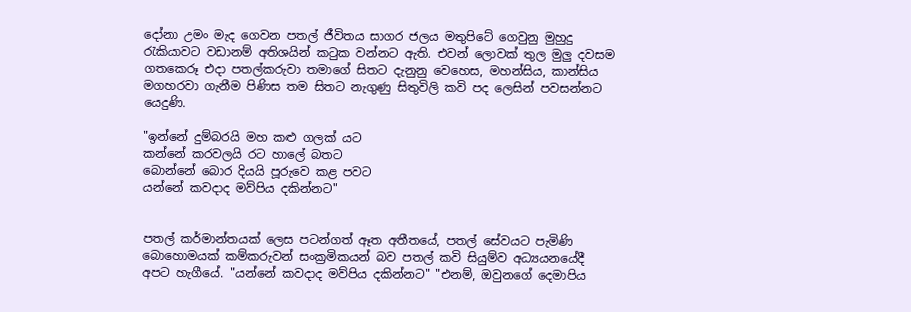දෝනා උමං මැද ගෙවන පතල් ජීවිතය සාගර ජලය මතුපිටේ ගෙවුනු මුහුදු රැකියාවට වඩානම් අතිශයින් කටුක වන්නට ඇති. එවන් ලොවක් තුල මුලු දවසම ගතකෙරූ එදා පතල්කරුවා තමාගේ සිතට දැනුනු වෙහෙස, මහන්සිය, කාන්සිය මගහරවා ගැනීම පිණිස තම සිතට නැගුණු සිතුවිලි කවි පද ලෙසින් පවසන්නට යෙදුණි.

"ඉන්නේ දුම්බරයි මහ කළු ගලක් යට
කන්නේ කරවලයි රට හාලේ බතට
බොන්නේ බොර දියයි පූරුවෙ කළ පවට
යන්නේ කවදාද මව්පිය දකින්නට"


පතල් කර්මාන්තයක් ලෙස පටන්ගත් ඈත අතීතයේ, පතල් සේවයට පැමිණි බොහොමයක් කම්කරුවන් සංක්‍රමිකයන් බව පතල් කවි සියුම්ව අධ්‍යයනයේදී අපට හැගීයේ. "යන්නේ කවදාද මව්පිය දකින්නට" "එනම්, ඔවුනගේ දෙමාපිය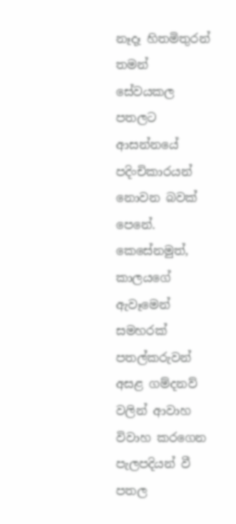නෑදෑ හිතමිතුරන් තමන් සේවයකල පතලට ආසන්නයේ පදිංචිකාරයන් නොවන බවක් පෙනේ. කෙසේනමුත්, කාලයගේ ඇවෑමෙන් සමහරක් පතල්කරුවන් අසළ ගම්දනව් වලින් ආවාහ විවාහ කරගෙන පැලපදියන් වී පතල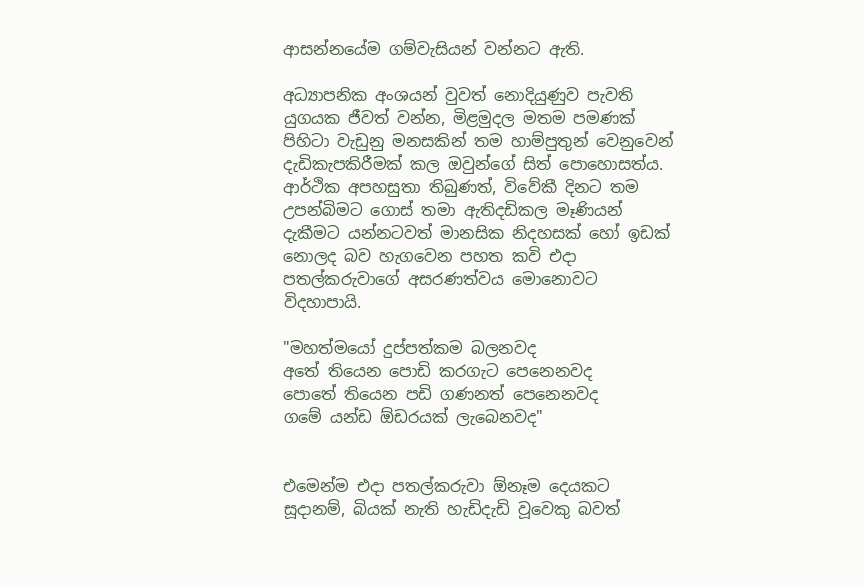ආසන්නයේම ගම්වැසියන් වන්නට ඇති.

අධ්‍යාපනික අංශයන් වුවත් නොදියුණුව පැවති යුගයක ජීවත් වන්න, මිළමුදල මතම පමණක් පිහිටා වැඩුනු මනසකින් තම හාම්පුතුන් වෙනුවෙන් දැඩිකැපකිරීමක් කල ඔවුන්ගේ සිත් පොහොසත්ය. ආර්ථික අපහසුතා තිබුණත්, විවේකී දිනට තම උපන්බිමට ගොස් තමා ඇතිදඩිකල මෑණියන් දැකීමට යන්නටවත් මානසික නිදහසක් හෝ ඉඩක් නොලද බව හැගවෙන පහත කවි එදා පතල්කරුවාගේ අසරණත්වය මොනොවට විදහාපායි.

"මහත්මයෝ දුප්පත්කම බලනවද
අතේ තියෙන පොඩි කරගැට පෙනෙනවද
පොතේ තියෙන පඩි ගණනත් පෙනෙනවද
ගමේ යන්ඩ ඕඩරයක් ලැබෙනවද"


එමෙන්ම එදා පතල්කරුවා ඕනෑම දෙයකට සූදානම්, බියක් නැති හැඩිදැඩි වූවෙකු බවත්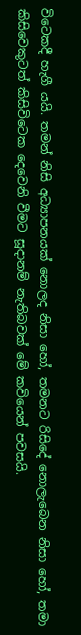විටෙකදී හැගී යයි. තමන් නිසි අධ්‍යාපනයක් නොලද නිසා හෝ, තමනට රිසිදේ නොලැබෙන නිසා හෝ, තමා කිසිවෙකුටත් කිසිවිටෙක දෙවෙනි වීමට සූදානම් නැතිබවක් මේ කවියෙන් පවසයි.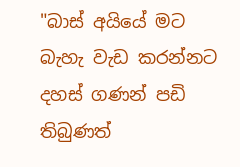"බාස් අයියේ මට බැහැ වැඩ කරන්නට
දහස් ගණන් පඩි තිබුණත්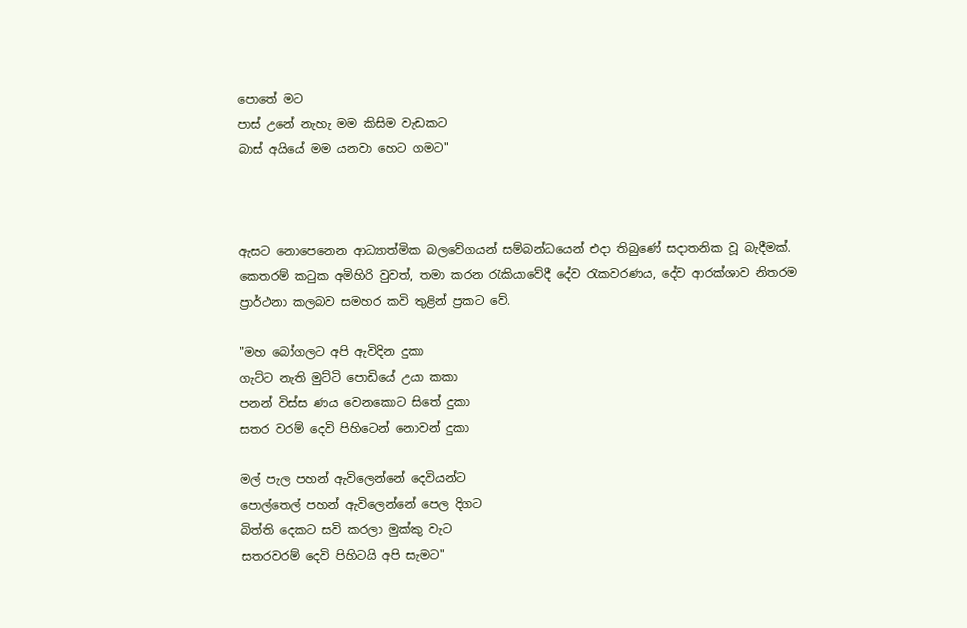පොතේ මට
පාස් උනේ නැහැ මම කිසිම වැඩකට
බාස් අයියේ මම යනවා හෙට ගමට"



ඇසට නොපෙනෙන ආධ්‍යාත්මික බලවේගයන් සම්බන්ධයෙන් එදා තිබුණේ සදාතනික වූ බැදීමක්.  කෙතරම් කටුක අමිහිරි වුවත්, තමා කරන රැකියාවේදී දේව රැකවරණය, දේව ආරක්ශාව නිතරම ප්‍රාර්ථනා කලබව සමහර කවි තුළින් ප්‍රකට වේ.

"මහ බෝගලට අපි ඇවිදින දුකා
ගැට්ට නැති මුට්ටි පොඩියේ උයා කකා
පනන් විස්ස ණය වෙනකොට සිතේ දුකා
සතර වරම් දෙවි පිහිටෙන් නොවන් දුකා

මල් පැල පහන් ඇවිලෙන්නේ දෙවියන්ට
පොල්තෙල් පහන් ඇවිලෙන්නේ පෙල දිගට
බිත්ති දෙකට සවි කරලා මුක්කු වැට
සතරවරම් දෙවි පිහිටයි අපි සැමට"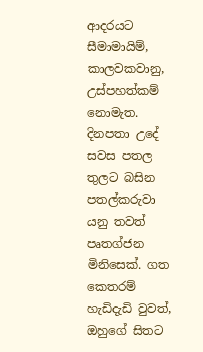ආදරයට සීමාමායිම්, කාලවකවානු, උස්පහත්කම් නොමැත. දිනපතා උදේ සවස පතල තුලට බසින පතල්කරුවා යනු තවත් පෘතග්ජන මිනිසෙක්. ගත කෙතරම් හැඩිදැඩි වුවත්, ඔහුගේ සිතට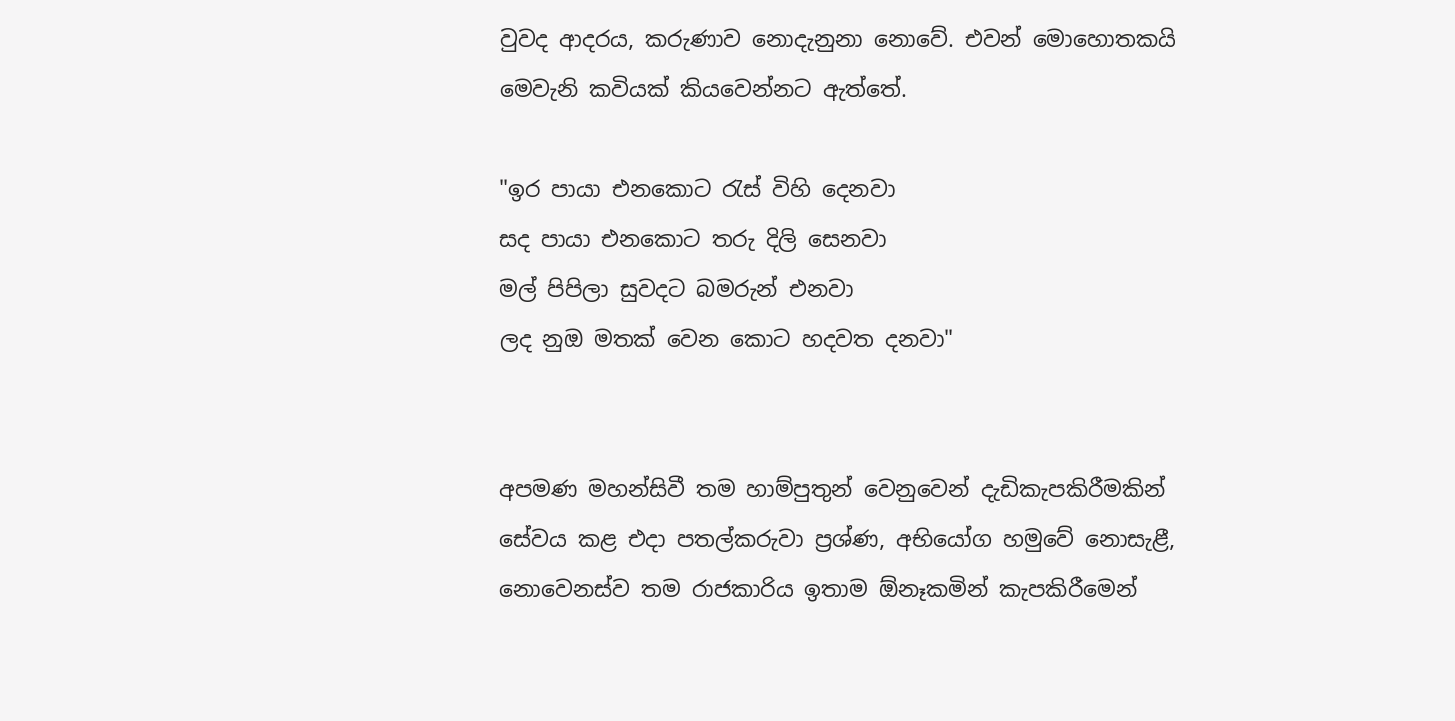වුවද ආදරය, කරුණාව නොදැනුනා නොවේ. එවන් මොහොතකයි මෙවැනි කවියක් කියවෙන්නට ඇත්තේ.

"ඉර පායා එනකොට රැස් විහි දෙනවා
සද පායා එනකොට තරු දිලි සෙනවා
මල් පිපිලා සුවදට බමරුන් එනවා
ලද නුඔ මතක් වෙන කොට හදවත දනවා"


අපමණ මහන්සිවී තම හාම්පුතුන් වෙනුවෙන් දැඩිකැපකිරීමකින් සේවය කළ එදා පතල්කරුවා ප්‍රශ්ණ, අභියෝග හමුවේ නොසැළී, නොවෙනස්ව තම රාජකාරිය ඉතාම ඕනෑකමින් කැපකිරීමෙන්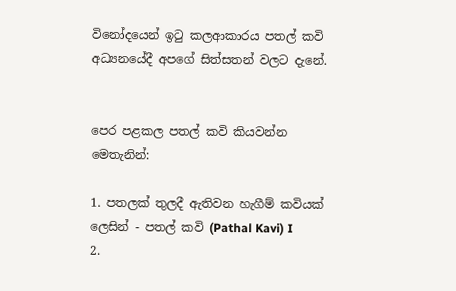විනෝදයෙන් ඉටු කලආකාරය පතල් කවි අධ්‍යනයේදී අපගේ සිත්සතන් වලට දැනේ.


පෙර පළකල පතල් කවි කියවන්න මෙතැනින්:

1. පතලක් තුලදී ඇතිවන හැගීම් කවියක් ලෙසින් - පතල් කවි (Pathal Kavi) I
2.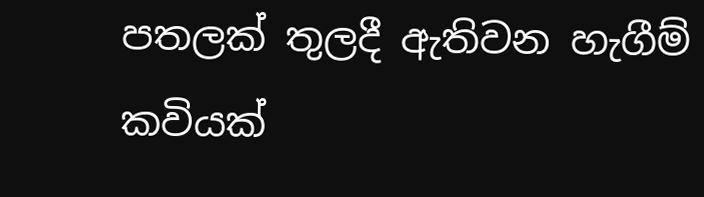පතලක් තුලදී ඇතිවන හැගීම් කවියක්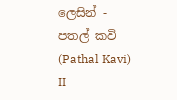ලෙසින් - පතල් කවි (Pathal Kavi) II